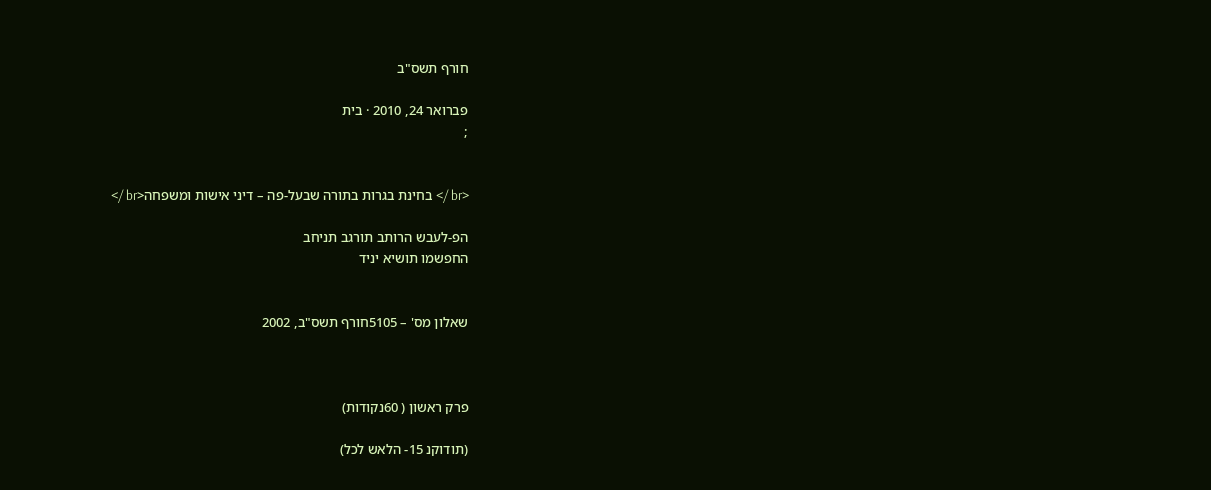חורף תשס"ב

פברואר 24, 2010 · בית
;


<br /> בחינת בגרות בתורה שבעל-פה – דיני אישות ומשפחה<br />

הפ-לעבש הרותב תורגב תניחב
החפשמו תושיא יניד


שאלון מס' – 5105חורף תשס"ב, 2002



פרק ראשון ( 60נקודות)

(תודוקנ 15- הלאש לכל)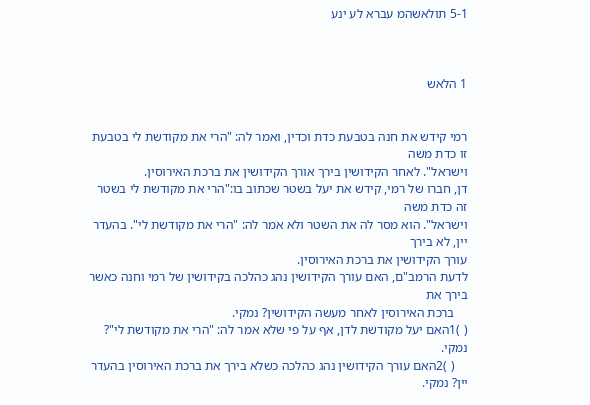5-1 תולאשהמ עברא לע ינע



1 הלאש


רמי קידש את חנה בטבעת כדת וכדין, ואמר לה: "הרי את מקודשת לי בטבעת זו כדת משה
וישראל". לאחר הקידושין בירך אורך הקידושין את ברכת האירוסין.
דן, חברו של רמי, קידש את יעל בשטר שכתוב בו:"הרי את מקודשת לי בשטר זה כדת משה
וישראל". הוא מסר לה את השטר ולא אמר לה: "הרי את מקודשת לי". בהעדר יין, לא בירך
עורך הקידושין את ברכת האירוסין.
לדעת הרמב"ם, האם עורך הקידושין נהג כהלכה בקידושין של רמי וחנה כאשר בירך את
    ברכת האירוסין לאחר מעשה הקידושין? נמקי.
( )1האם יעל מקודשת לדן, אף על פי שלא אמר לה: "הרי את מקודשת לי"? נמקי.
    ( )2האם עורך הקידושין נהג כהלכה כשלא בירך את ברכת האירוסין בהעדר יין? נמקי.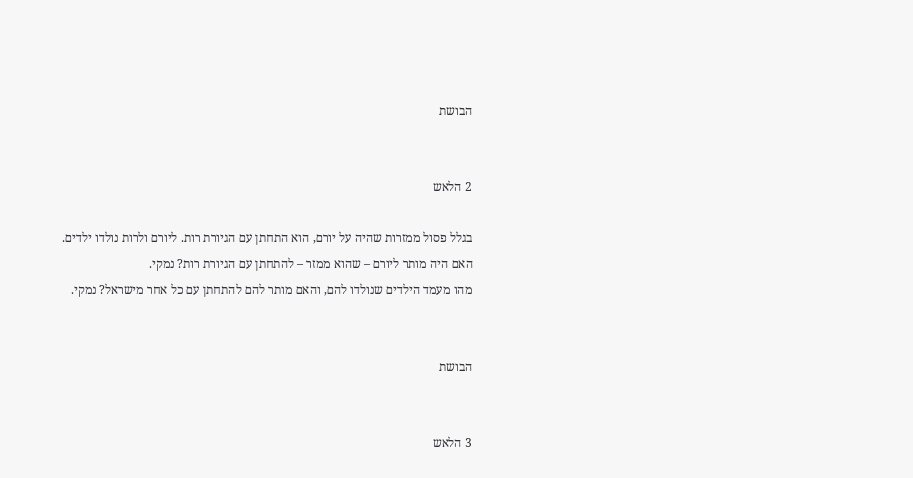הבושת


2 הלאש

בגלל פסול ממזרות שהיה על יורם, הוא התחתן עם הגיורת רות. ליורם ולרות נולדו ילדים.
האם היה מותר ליורם – שהוא ממזר – להתחתן עם הגיורת רות? נמקי.
מהו מעמד הילדים שנולדו להם, והאם מותר להם להתחתן עם כל אחר מישראל? נמקי.


הבושת


3 הלאש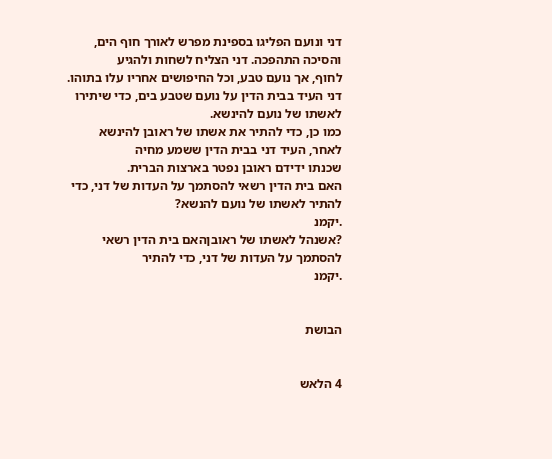דני ונועם הפליגו בספינת מפרש לאורך חוף הים, והסיכה התהפכה. דני הצליח לשחות ולהגיע
לחוף, אך נועם טבע, וכל החיפושים אחריו עלו בתוהו.
דני העיד בבית הדין על נועם שטבע בים, כדי שיתירו לאשתו של נועם להינשא.
כמו כן, כדי להתיר את אשתו של ראובן להינשא לאחר, העיד דני בבית הדין ששמע מחיה
שכנתו ידידם ראובן נפטר בארצות הברית.
האם בית הדין רשאי להסתמך על העדות של דני, כדי להתיר לאשתו של נועם להנשא?
.יקמנ
?אשנהל לאשתו של ראובןהאם בית הדין רשאי להסתמך על העדות של דני, כדי להתיר
.יקמנ


הבושת


4 הלאש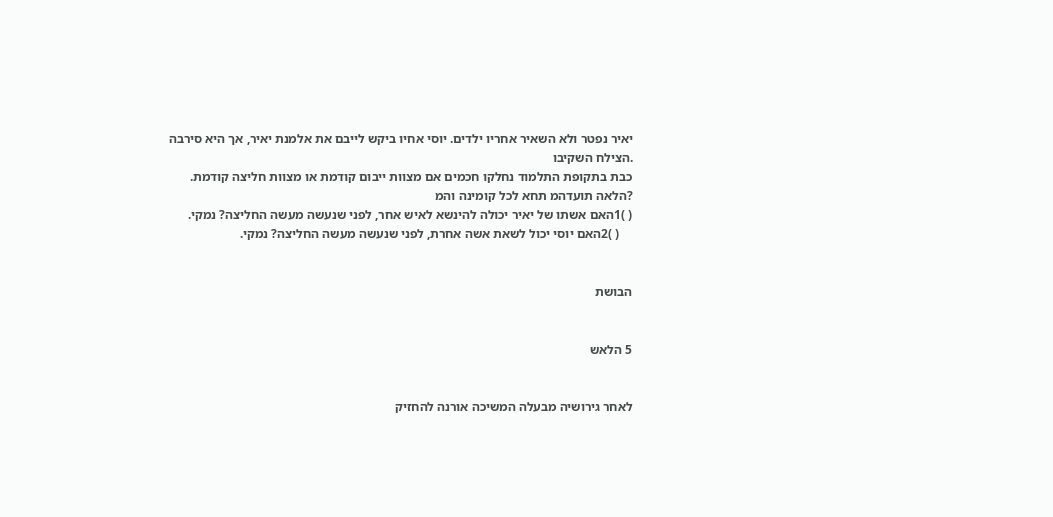יאיר נפטר ולא השאיר אחריו ילדים. יוסי אחיו ביקש לייבם את אלמנת יאיר, אך היא סירבה
.הצילח השקיבו
כבת בתקופת התלמוד נחלקו חכמים אם מצוות ייבום קודמת או מצוות חליצה קודמת.
?הלאה תועדהמ תחא לכל קומינה והמ
( )1האם אשתו של יאיר יכולה להינשא לאיש אחר, לפני שנעשה מעשה החליצה? נמקי.
    ( )2האם יוסי יכול לשאת אשה אחרת, לפני שנעשה מעשה החליצה? נמקי.


הבושת


5 הלאש


לאחר גירושיה מבעלה המשיכה אורנה להחזיק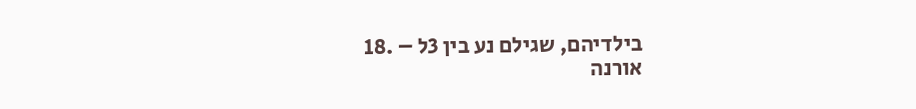בילדיהם, שגילם נע בין 3ל – .18
אורנה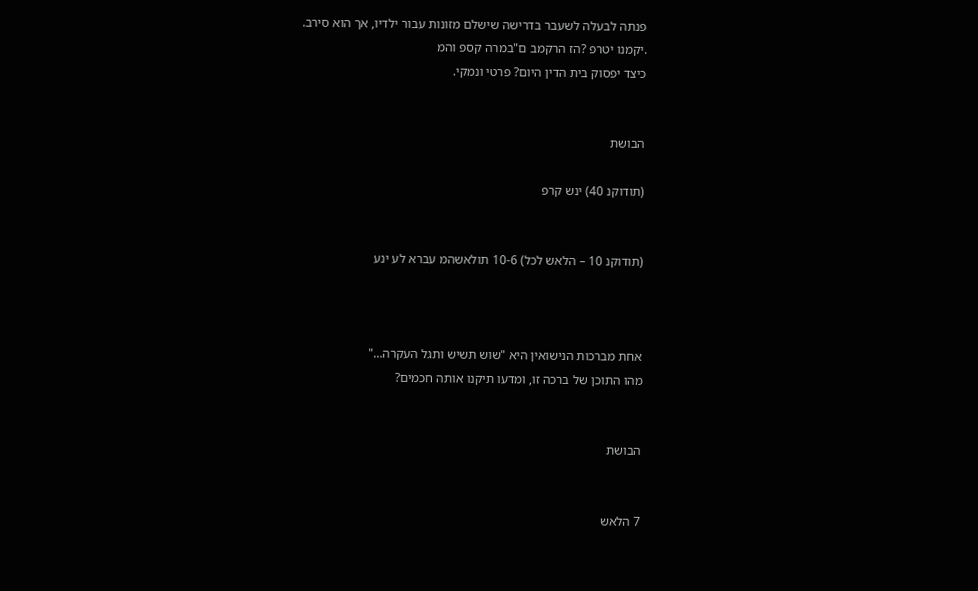פנתה לבעלה לשעבר בדרישה שישלם מזונות עבור ילדיו, אך הוא סירב.
.יקמנו יטרפ ?הז הרקמב ם"במרה קספ והמ
כיצד יפסוק בית הדין היום? פרטי ונמקי.


הבושת

(תודוקנ 40) ינש קרפ


(תודוקנ 10 – הלאש לכל) 10-6 תולאשהמ עברא לע ינע



אחת מברכות הנישואין היא "שוש תשיש ותגל העקרה…"
מהו התוכן של ברכה זו, ומדעו תיקנו אותה חכמים?


הבושת


7 הלאש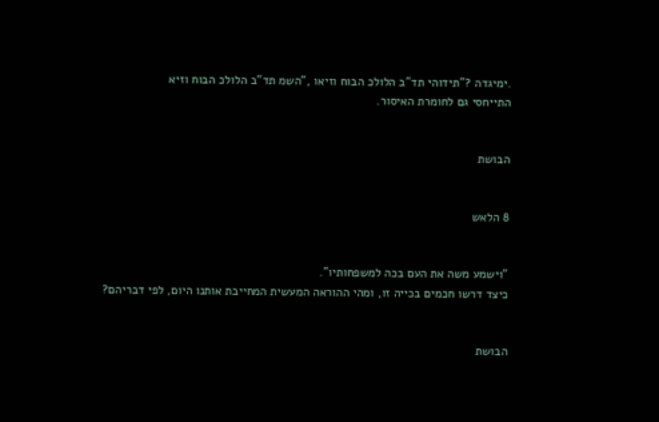.ימיגדה ?"תידוהי תד"ב הלולכ הבוח וזיאו ,"השמ תד"ב הלולכ הבוח וזיא
התייחסי גם לחומרת האיסור.


הבושת


8 הלאש


"וישמע משה את העם בכה למשפחותיו".
כיצד דרשו חכמים בכייה זו, ומהי ההוראה המעשית המחייבת אותנו היום, לפי דבריהם?


הבושת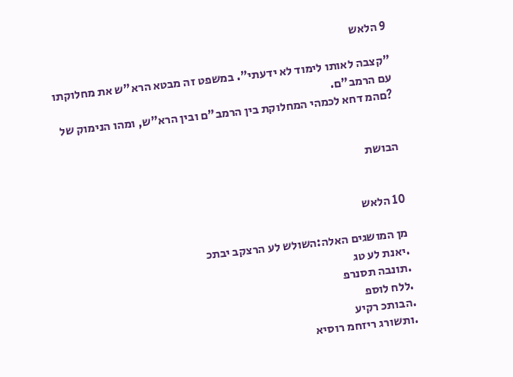9 הלאש

"קצבה לאותו לימוד לא ידעתי". במשפט זה מבטא הרא"ש את מחלוקתו עם הרמב"ם.
?םהמ דחא לכמהי המחלוקת בין הרמב"ם ובין הרא"ש, ומהו הנימוק של


הבושת


10 הלאש

מן המושגים האלה:השולש לע הרצקב יבתכ
.יאנת לע טג
.תונבה תסנרפ
.ללח לוספ
.הבותכ רקיע
.ותשורג ריזחמ רוסיא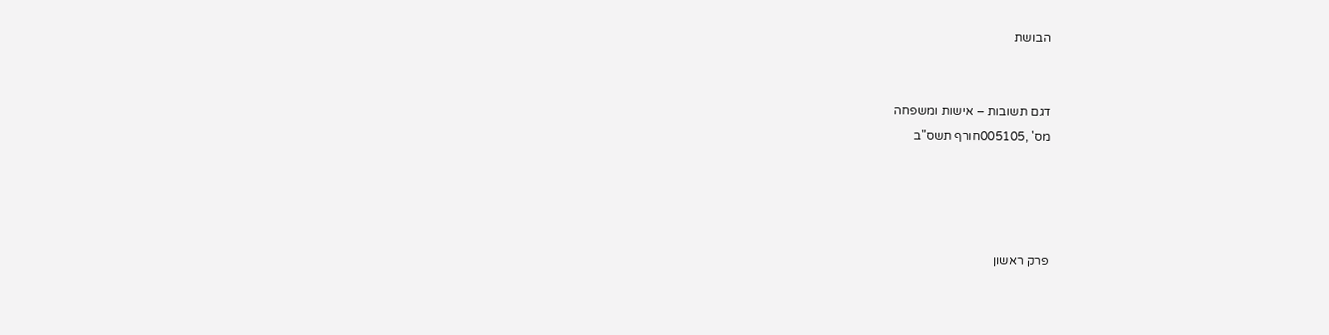הבושת


דגם תשובות – אישות ומשפחה
מס' ,005105חורף תשס"ב




פרק ראשון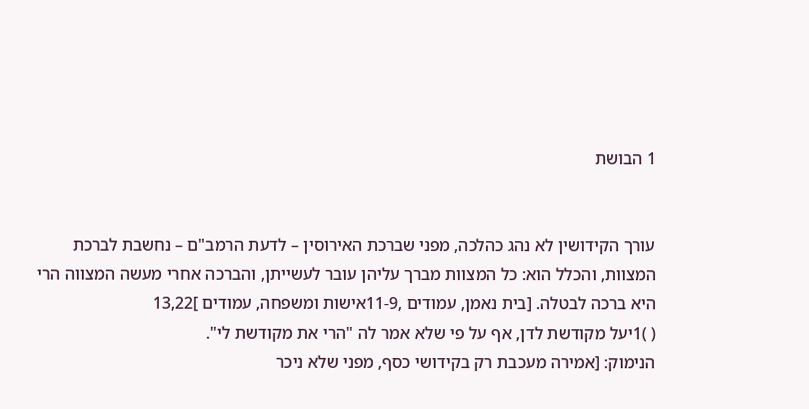1 הבושת


עורך הקידושין לא נהג כהלכה, מפני שברכת האירוסין – לדעת הרמב"ם – נחשבת לברכת
המצוות, והכלל הוא: כל המצוות מברך עליהן עובר לעשייתן, והברכה אחרי מעשה המצווה הרי
היא ברכה לבטלה. [בית נאמן, עמודים ,11-9אישות ומשפחה, עמודים ]13,22
( )1יעל מקודשת לדן, אף על פי שלא אמר לה "הרי את מקודשת לי".
הנימוק: [אמירה מעכבת רק בקידושי כסף, מפני שלא ניכר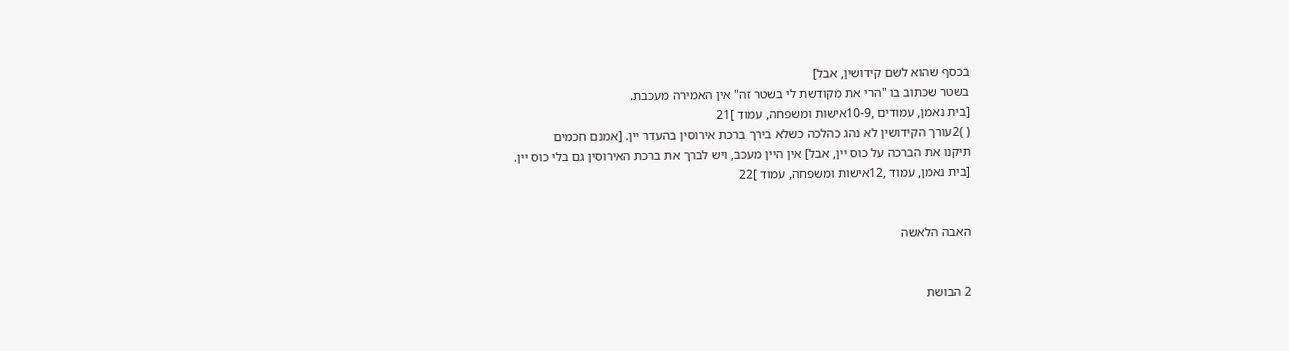בכסף שהוא לשם קידושין, אבל]
בשטר שכתוב בו "הרי את מקודשת לי בשטר זה" אין האמירה מעכבת.
[בית נאמן, עמודים ,10-9אישות ומשפחה, עמוד ]21
( )2עורך הקידושין לא נהג כהלכה כשלא בירך ברכת אירוסין בהעדר יין. [אמנם חכמים
תיקנו את הברכה על כוס יין, אבל] אין היין מעכב, ויש לברך את ברכת האירוסין גם בלי כוס יין.
[בית נאמן, עמוד ,12אישות ומשפחה, עמוד ]22


האבה הלאשה


2 הבושת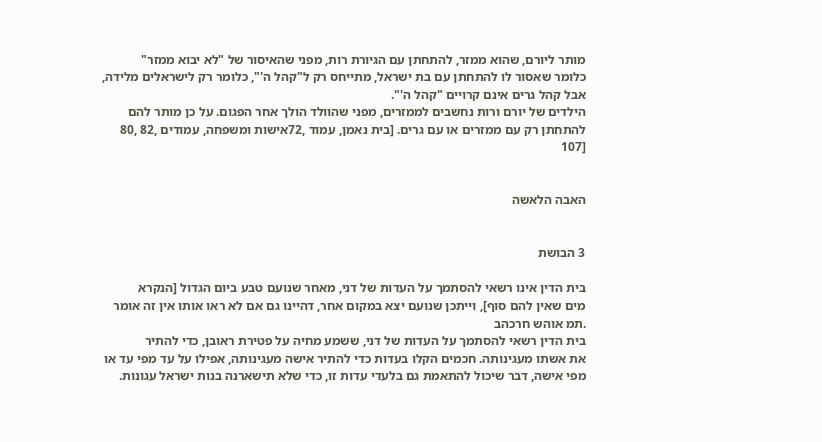מותר ליורם, שהוא ממזר, להתחתן עם הגיורת רות, מפני שהאיסור של "לא יבוא ממזר"
כלומר שאסור לו להתחתן עם בת ישראל, מתייחס רק ל"קהל ה'", כלומר רק לישראלים מלידה,
אבל קהל גרים אינם קרויים "קהל ה'".
הילדים של יורם ורות נחשבים לממזרים, מפני שהוולד הולך אחר הפגום. על כן מותר להם
להתחתן רק עם ממזרים או עם גרים. [בית נאמן, עמוד ,72אישות ומשפחה, עמודים ,82 ,80
[107


האבה הלאשה


3 הבושת

בית הדין אינו רשאי להסתמך על העדות של דני, מאחר שנועם טבע ביום הגדול [הנקרא
מים שאין להם סוף], וייתכן שנועם יצא במקום אחר, דהיינו גם אם לא ראו אותו אין זה אומר
.תמ אוהש חרכהב
בית הדין רשאי להסתמך על העדות של דני, ששמע מחיה על פטירת ראובן, כדי להתיר
את אשתו מעגינותה. חכמים הקלו בעדות כדי להתיר אישה מעגינותה, אפילו על עד מפי עד או
מפי אישה, דבר שיכול להתאמת גם בלעדי עדות זו, כדי שלא תישארנה בנות ישראל עגונות.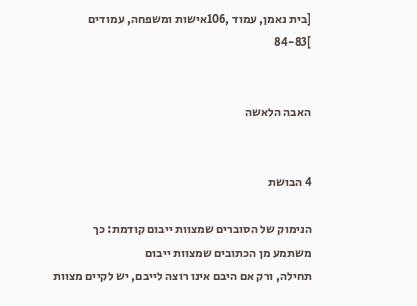[בית נאמן, עמוד ,106אישות ומשפחה, עמודים ]84-83


האבה הלאשה


4 הבושת

הנימוק של הסוברים שמצוות ייבום קודמת: כך משתמע מן הכתובים שמצוות ייבום
תחילה, ורק אם היבם אינו רוצה לייבם, יש לקיים מצוות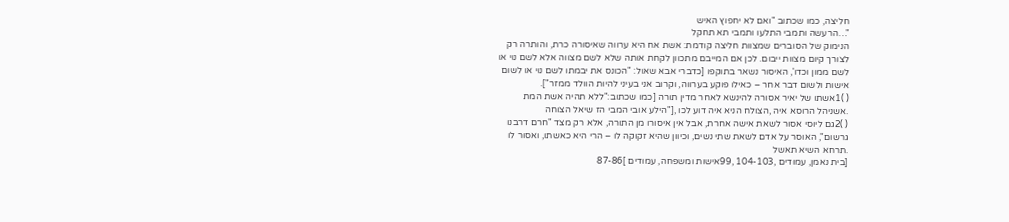חליצה, כמו שכתוב "ואם לא יחפוץ האיש
"…הרעשה ותמבי התלעו ותמבי תא תחקל
הנימוק של הסוברים שמצוות חליצה קודמת: אשת אח היא ערווה שאיסורה כרת, והותרה רק
לצורך קיום מצוות ייבום. לכן אם המייבם מתכוון לקחת אותה שלא לשם מצווה אלא לשם נוי או
לשם ממון וכדו', האיסור נשאר בתוקפו [כדברי אבא שאול: "הכונס את יבמתו לשם נוי או לשום
אישות ולשום דבר אחר – כאילו פוקע בערווה, וקרוב אני בעיני להיות הוולד ממזר"].
( )1אשתו של יאיר אסורה להינשא לאחר מדין תורה [כמו שכתוב:"ללא תהיה אשת המת
.אשניהל הרוסא איה ,הצולח הניא איה דוע לכו ,["הילע אובי המבי הז שיאל הצוחה
( )2גם ליוסי אסור לשאת אישה אחרת, אבל אין איסורו מן התורה, אלא רק מצד "חרם דרבנו
גרשום", האוסר על אדם לשאת שתי נשים, וכיוון שהיא זקוקה לו – הרי היא כאשתו, ואסור לו
.תרחא השיא תאשל
[בית נאמן, עמודים ,104-103 ,99אישות ומשפחה, עמודים ]87-86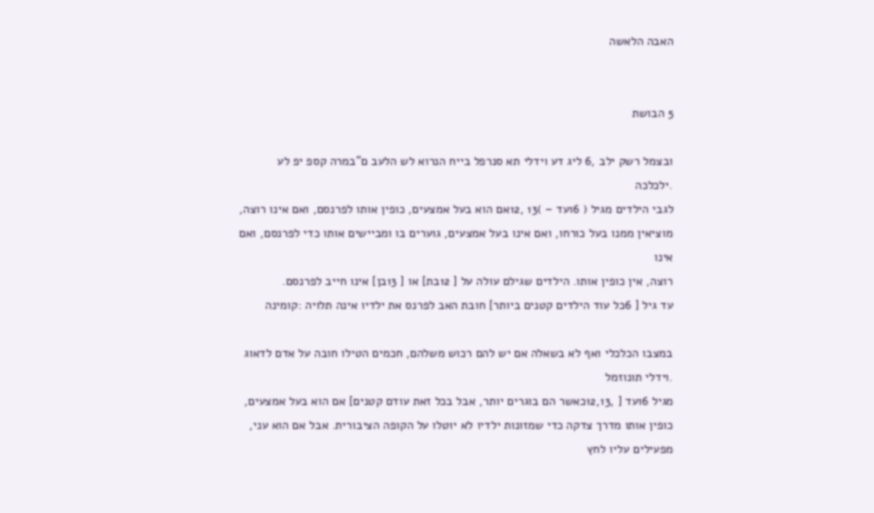האבה הלאשה


5 הבושת

ובצמל רשק ילב ,6 ליג דע וידלי תא סנרפל בייח הנרוא לש הלעב ם"במרה קספ יפ לע
.ילכלכה
לגבי הילדים מגיל ( 6ועד – )13 ,12אם הוא בעל אמצעים, כופין אותו לפרנסם, ואם אינו רוצה,
מוציאין ממנו בעל כורחו, ואם אינו בעל אמצעים, גוערים בו ומביישים אותו כדי לפרנסם, ואם אינו
רוצה, אין כופין אותו. הילדים שגילם עולה על [ 12בת] או [ 13בן] אינו חייב לפרנסם.
עד גיל [ 6כל עוד הילדים קטנים ביותר] חובת האב לפרנס את ילדיו אינה תלויה :קומינה

במצבו הכלכלי ואף לא בשאלה אם יש להם רכוש משלהם, חכמים הטילו חובה על אדם לדאוג
.וידלי תונוזמל
מגיל 6ועד [ ,12,13כאשר הם בוגרים יותר, אבל בכל זאת עודם קטנים] אם הוא בעל אמצעים,
כופין אותו מדרך צדקה כדי שמזונות ילדיו לא יוטלו על הקופה הציבורית. אבל אם הוא עני,
מפעילים עליו לחץ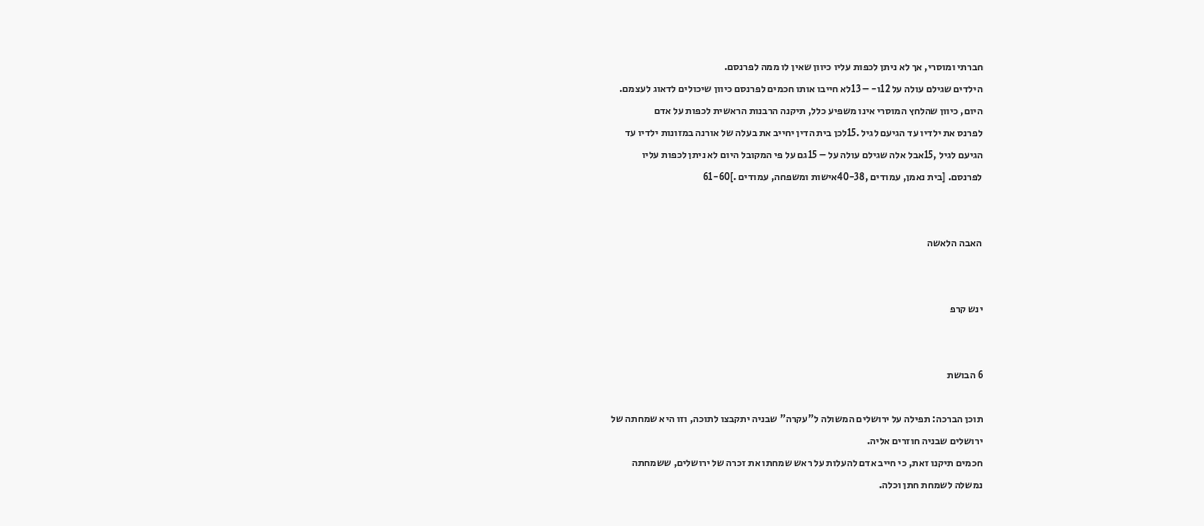חברתי ומוסרי, אך לא ניתן לכפות עליו כיוון שאין לו ממה לפרנסם.
הילדים שגילם עולה על 12ו- – 13לא חייבו אותו חכמים לפרנסם כיוון שיכולים לדאוג לעצמם.
היום, כיוון שהלחץ המוסרי אינו משפיע כלל, תיקנה הרבנות הראשית לכפות על אדם
לפרנס את ילדיו עד הגיעם לגיל .15לכן בית הדין יחייב את בעלה של אורנה במזונות ילדיו עד
הגיעם לגיל ,15אבל אלה שגילם עולה על – 15גם על פי המקובל היום לא ניתן לכפות עליו
לפרנסם. [בית נאמן, עמודים ,40-38אישות ומשפחה, עמודים .]61-60


האבה הלאשה


ינש קרפ


6 הבושת

תוכן הברכה: תפילה על ירושלים המשולה ל"עקרה" שבניה יתקבצו לתוכה, וזו היא שמחתה של
ירושלים שבניה חוזרים אליה.
חכמים תיקנו זאת, כי חייב אדם להעלות על ראש שמחתו את זכרה של ירושלים, ששמחתה
נמשלה לשמחת חתן וכלה.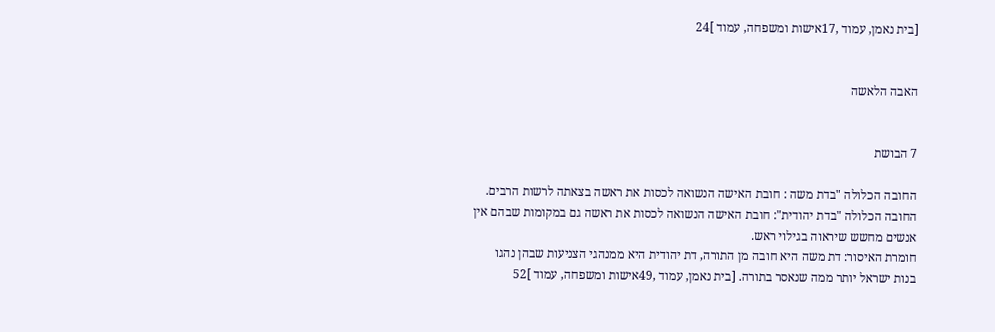[בית נאמן, עמוד ,17אישות ומשפחה, עמוד ]24


האבה הלאשה


7 הבושת

החובה הכלולה "בדת משה : חובת האישה הנשואה לכסות את ראשה בצאתה לרשות הרבים.
החובה הכלולה "בדת יהודית": חובת האישה הנשואה לכסות את ראשה גם במקומות שבהם אין
אנשים מחשש שיראוה בגילוי ראש.
חומרת האיסור: דת משה היא חובה מן התורה, דת יהודית היא ממנהגי הצניעות שבהן נהגו
בנות ישראל יותר ממה שנאסר בתורה. [בית נאמן, עמוד ,49אישות ומשפחה, עמוד ]52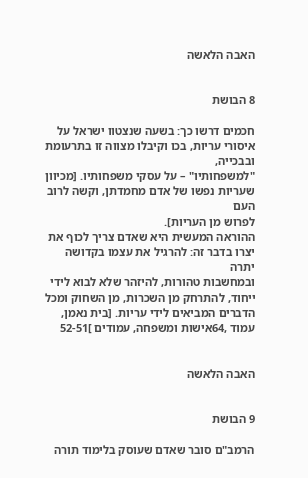האבה הלאשה


8 הבושת

חכמים דרשו כך: בשעה שנצטוו ישראל על איסורי עריות, בכו וקיבלו מצווה זו בתרעומת ובבכייה,
"למשפחותיו" – על עסקי משפחותיו. [מכיוון שעריות נפשו של אדם מחמדתן, וקשה לרוב העם
לפרוש מן העריות].
ההוראה המעשית היא שאדם צריך לכוף את יצרו בדבר זה: להרגיל את עצמו בקדושה יתרה
ובמחשבות טהורות, להיזהר שלא לבוא לידי ייחוד, להתרחק מן השכרות, מן השחוק ומכל
הדברים המביאים לידי עריות. [בית נאמן, עמוד ,64אישות ומשפחה, עמודים ]52-51


האבה הלאשה


9 הבושת

הרמב"ם סובר שאדם שעוסק בלימוד תורה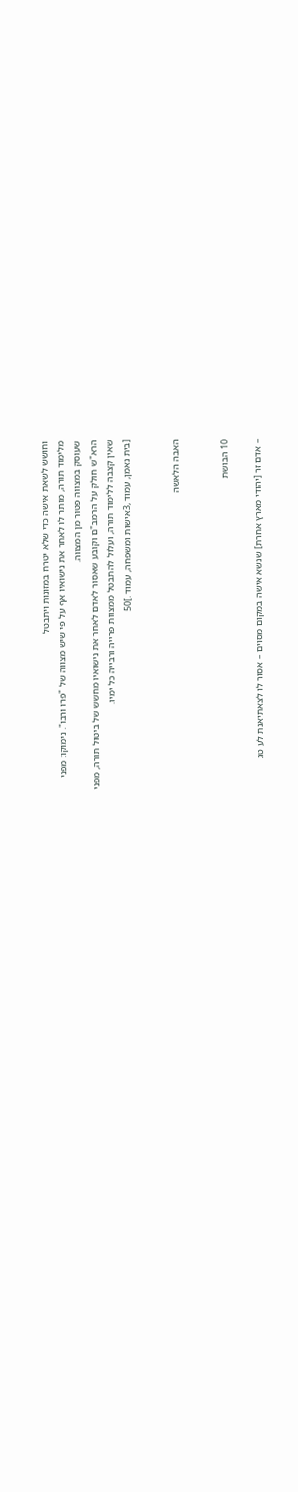וחושש לשאת אישה כדי שלא יטרח במזונות ויתבטל
מלימוד תורה, מותר לו לאחר את נישואיו אף על פי שיש מצווה של "פרו ורבו". נימוקו: מפני
שעוסק במצווה פטור מן המצווה.
הרא"ש חולק על הרמב"ם וקובע שאסור לאדם לאחר את נישואיו מחשש של ביטול תורה, מפני
שאין קצבה ללימוד תורה, ועלול להתבטל ממצוות פרייה ורבייה כל ימיו.
[בית נאמן, עמוד ,3אישות ומשפחה, עמוד .]50


האבה הלאשה


10 הבושת

– אדם זר [יהודי מארץ אחרת] שנשא אישה במקום מסוים – אסור לו לצאתיאנת לע טג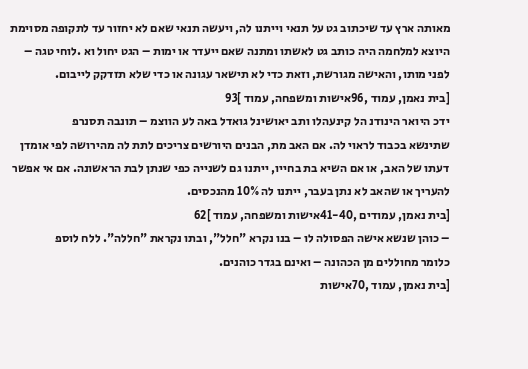מאותה ארץ עד שיכתוב גט על תנאי וייתנו לה, ויעשה תנאי שאם לא יחזור עד לתקופה מסוימת
היוצא למלחמה היה כותב גט לאשתו ומתנה שאם ייעדר או ימות – הגט יחול וא .לוחי טגה –
לפני מותו, והאישה מגורשת, וזאת כדי לא תישאר עגונה או כדי שלא תזדקק לייבום.
[בית נאמן, עמוד ,96אישות ומשפחה, עמוד ]93
ידכ היואר הינודנ הל קינעהלו ותב יאושינל גואדל באה לע הווצמ – תונבה תסנרפ
שתינשא בכבוד לראוי לה. אם האב מת, הבנים היורשים צריכים לתת לה מהירושה לפי אומדן
דעתו של האב, או אם השיא בת בחייו, ייתנו גם לשנייה כפי שנתן לבת הראשונה. אם אי אפשר
להעריך או שהאב לא נתן בעבר, ייתנו לה 10% מהנכסים.
[בית נאמן, עמודים ,41-40אישות ומשפחה, עמוד ]62
– כוהן שנשא אישה הפסולה לו – בנו נקרא "חלל", ובתו נקראת "חללה". ללח לוספ
כלומר מחוללים מן הכהונה – ואינם בגדר כוהנים.
[בית נאמן, עמוד ,70אישות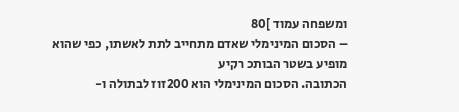ומשפחה עמוד ]80
– הסכום המינימלי שאדם מתחייב לתת לאשתו, כפי שהוא מופיע בשטר הבותכ רקיע
הכתובה. הסכום המינימלי הוא 200זוז לבתולה ו-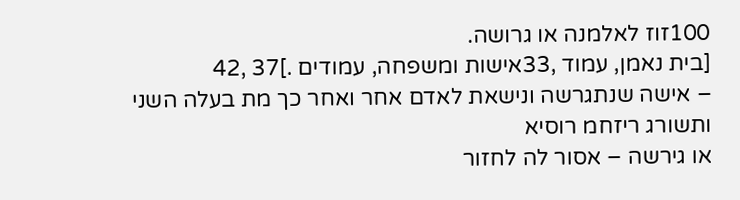100זוז לאלמנה או גרושה.
[בית נאמן, עמוד ,33אישות ומשפחה, עמודים .]37 ,42
– אישה שנתגרשה ונישאת לאדם אחר ואחר כך מת בעלה השני ותשורג ריזחמ רוסיא
או גירשה – אסור לה לחזור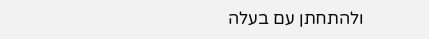ולהתחתן עם בעלה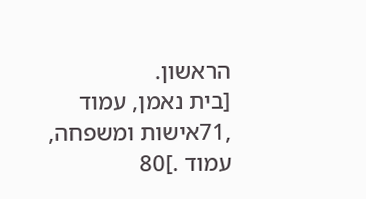הראשון.
[בית נאמן, עמוד ,71אישות ומשפחה, עמוד .]80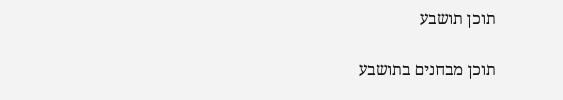תוכן תושבע

תוכן מבחנים בתושבע